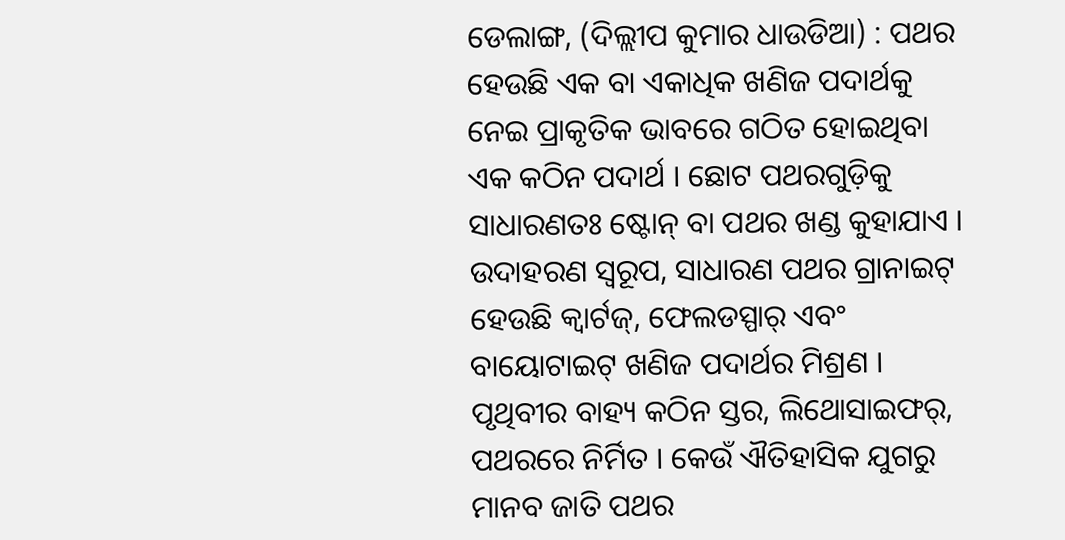ଡେଲାଙ୍ଗ, (ଦିଲ୍ଲୀପ କୁମାର ଧାଉଡିଆ) : ପଥର ହେଉଛି ଏକ ବା ଏକାଧିକ ଖଣିଜ ପଦାର୍ଥକୁ ନେଇ ପ୍ରାକୃତିକ ଭାବରେ ଗଠିତ ହୋଇଥିବା ଏକ କଠିନ ପଦାର୍ଥ । ଛୋଟ ପଥରଗୁଡ଼ିକୁ ସାଧାରଣତଃ ଷ୍ଟୋନ୍ ବା ପଥର ଖଣ୍ଡ କୁହାଯାଏ । ଉଦାହରଣ ସ୍ୱରୂପ, ସାଧାରଣ ପଥର ଗ୍ରାନାଇଟ୍ ହେଉଛି କ୍ୱାର୍ଟଜ୍, ଫେଲଡସ୍ପାର୍ ଏବଂ ବାୟୋଟାଇଟ୍ ଖଣିଜ ପଦାର୍ଥର ମିଶ୍ରଣ । ପୃଥିବୀର ବାହ୍ୟ କଠିନ ସ୍ତର, ଲିଥୋସାଇଫର୍, ପଥରରେ ନିର୍ମିତ । କେଉଁ ଐତିହାସିକ ଯୁଗରୁ ମାନବ ଜାତି ପଥର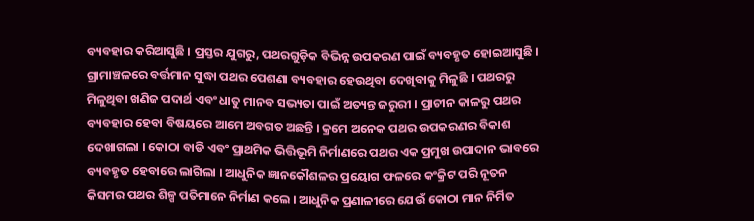ବ୍ୟବହାର କରିଆସୁଛି । ପ୍ରସ୍ତର ଯୁଗରୁ, ପଥରଗୁଡ଼ିକ ବିଭିନ୍ନ ଉପକରଣ ପାଇଁ ବ୍ୟବହୃତ ହୋଇଆସୁଛି । ଗ୍ରାମାଞ୍ଚଳରେ ବର୍ତ୍ତମାନ ସୁଦ୍ଧା ପଥର ପେଶଣା ବ୍ୟବହାର ହେଉଥିବା ଦେଖିବାକୁ ମିଳୁଛି । ପଥରରୁ ମିଳୁଥିବା ଖଣିଜ ପଦାର୍ଥ ଏବଂ ଧାତୁ ମାନବ ସଭ୍ୟତା ପାଇଁ ଅତ୍ୟନ୍ତ ଜରୁରୀ । ପ୍ରାଚୀନ କାଳରୁ ପଥର ବ୍ୟବହାର ହେବା ବିଷୟରେ ଆମେ ଅବଗତ ଅଛନ୍ତି । କ୍ରମେ ଅନେକ ପଥର ଉପକରଣର ବିକାଶ ଦେଖାଗଲା । କୋଠା ବାଡି ଏବଂ ପ୍ରାଥମିକ ଭିତ୍ତିଭୂମି ନିର୍ମାଣରେ ପଥର ଏକ ପ୍ରମୁଖ ଉପାଦାନ ଭାବରେ ବ୍ୟବହୃତ ହେବାରେ ଲାଗିଲା । ଆଧୁନିକ ଜ୍ଞାନକୌଶଳର ପ୍ରୟୋଗ ଫଳରେ କଂକ୍ରିଟ ପରି ନୂତନ କିସମର ପଥର ଶିଳ୍ପ ପତିମାନେ ନିର୍ମାଣ କଲେ । ଆଧୁନିକ ପ୍ରଣାଳୀରେ ଯେଉଁ କୋଠା ମାନ ନିର୍ମିତ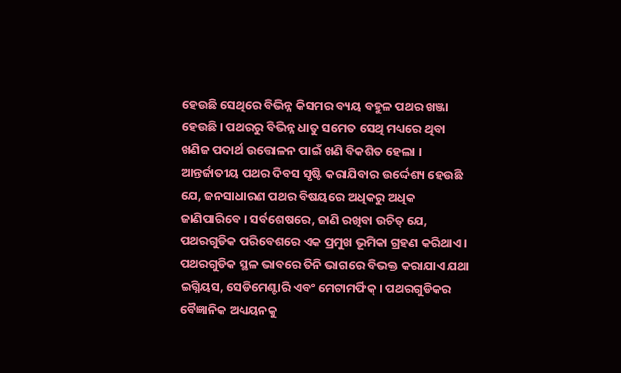ହେଉଛି ସେଥିରେ ବିଭିନ୍ନ କିସମର ବ୍ୟୟ ବହୁଳ ପଥର ଖଞ୍ଜା ହେଉଛି । ପଥରରୁ ବିଭିନ୍ନ ଧାତୁ ସମେତ ସେଥି ମଧ୍ୟରେ ଥିବା ଖଣିଜ ପଦାର୍ଥ ଉତ୍ତୋଳନ ପାଇଁ ଖଣି ବିକଶିତ ହେଲା । ଆନ୍ତର୍ଜାତୀୟ ପଥର ଦିବସ ସୃଷ୍ଟି କରାଯିବାର ଉର୍ଦ୍ଦେଶ୍ୟ ହେଉଛି ଯେ, ଜନସାଧାରଣ ପଥର ବିଷୟରେ ଅଧିକରୁ ଅଧିକ ଜାଣିପାରିବେ । ସର୍ବଶେଷରେ, ଜାଣି ରଖିବା ଉଚିତ୍ ଯେ, ପଥରଗୁଡିକ ପରିବେଶରେ ଏକ ପ୍ରମୁଖ ଭୂମିକା ଗ୍ରହଣ କରିଥାଏ । ପଥରଗୁଡିକ ସ୍ଥଳ ଭାବରେ ତିନି ଭାଗରେ ବିଭକ୍ତ କରାଯାଏ ଯଥା ଇଗ୍ନିୟସ, ସେଡିମେଣ୍ଟାରି ଏବଂ ମେଟାମର୍ଫିକ୍ । ପଥରଗୁଡିକର ବୈଜ୍ଞାନିକ ଅଧ୍ୟୟନକୁ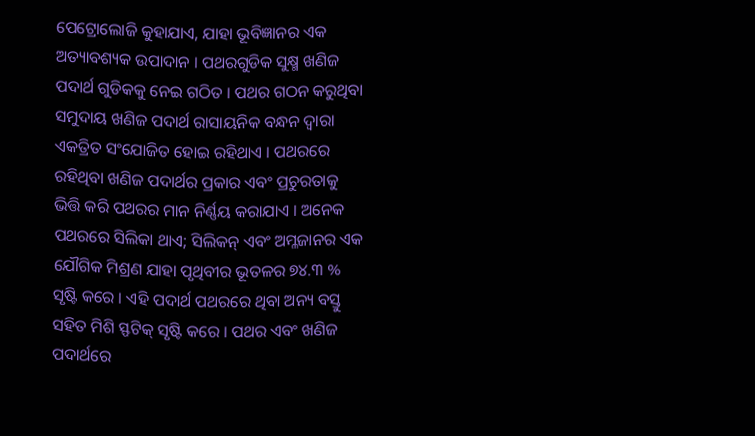ପେଟ୍ରୋଲୋଜି କୁହାଯାଏ, ଯାହା ଭୂବିଜ୍ଞାନର ଏକ ଅତ୍ୟାବଶ୍ୟକ ଉପାଦାନ । ପଥରଗୁଡିକ ସୁକ୍ଷ୍ମ ଖଣିଜ ପଦାର୍ଥ ଗୁଡିକକୁ ନେଇ ଗଠିତ । ପଥର ଗଠନ କରୁଥିବା ସମୁଦାୟ ଖଣିଜ ପଦାର୍ଥ ରାସାୟନିକ ବନ୍ଧନ ଦ୍ୱାରା ଏକତ୍ରିତ ସଂଯୋଜିତ ହୋଇ ରହିଥାଏ । ପଥରରେ ରହିଥିବା ଖଣିଜ ପଦାର୍ଥର ପ୍ରକାର ଏବଂ ପ୍ରଚୁରତାକୁ ଭିତ୍ତି କରି ପଥରର ମାନ ନିର୍ଣ୍ଣୟ କରାଯାଏ । ଅନେକ ପଥରରେ ସିଲିକା ଥାଏ; ସିଲିକନ୍ ଏବଂ ଅମ୍ଳଜାନର ଏକ ଯୌଗିକ ମିଶ୍ରଣ ଯାହା ପୃଥିବୀର ଭୂତଳର ୭୪.୩ % ସୃଷ୍ଟି କରେ । ଏହି ପଦାର୍ଥ ପଥରରେ ଥିବା ଅନ୍ୟ ବସ୍ତୁ ସହିତ ମିଶି ସ୍ଫଟିକ୍ ସୃଷ୍ଟି କରେ । ପଥର ଏବଂ ଖଣିଜ ପଦାର୍ଥରେ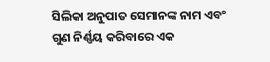ସିଲିକା ଅନୁପାତ ସେମାନଙ୍କ ନାମ ଏବଂ ଗୁଣ ନିର୍ଣ୍ଣୟ କରିବାରେ ଏକ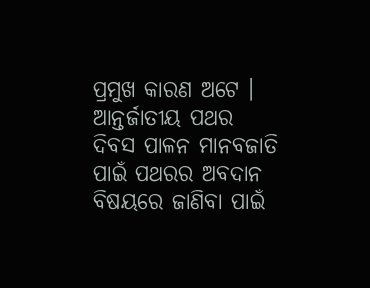ପ୍ରମୁଖ କାରଣ ଅଟେ । ଆନ୍ତର୍ଜାତୀୟ ପଥର ଦିବସ ପାଳନ ମାନବଜାତି ପାଇଁ ପଥରର ଅବଦାନ ବିଷୟରେ ଜାଣିବା ପାଇଁ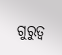ଗୁରୁତ୍ୱ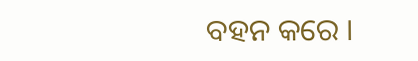ବହନ କରେ ।